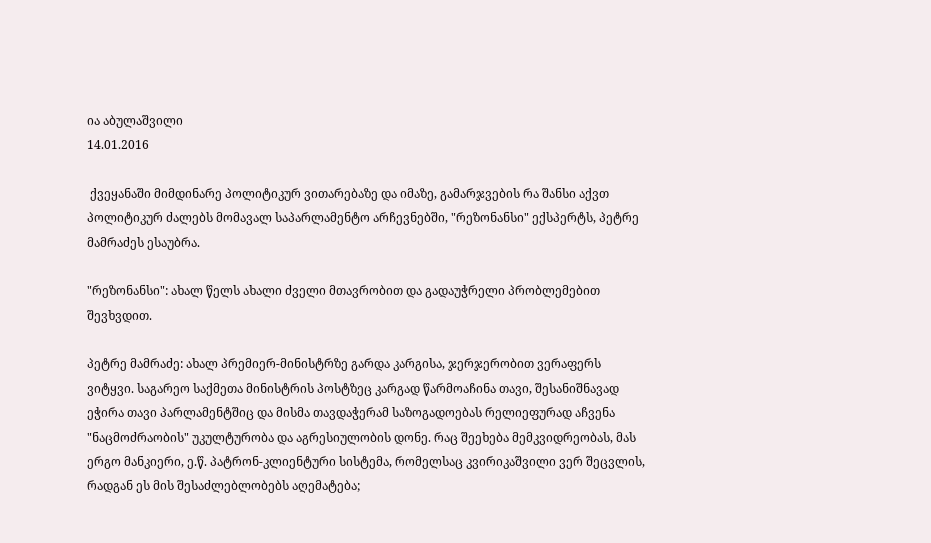ია აბულაშვილი
14.01.2016

 ქვეყანაში მიმდინარე პოლიტიკურ ვითარებაზე და იმაზე, გამარჯვების რა შანსი აქვთ პოლიტიკურ ძალებს მომავალ საპარლამენტო არჩევნებში, "რეზონანსი" ექსპერტს, პეტრე მამრაძეს ესაუბრა.

"რეზონანსი": ახალ წელს ახალი ძველი მთავრობით და გადაუჭრელი პრობლემებით შევხვდით.

პეტრე მამრაძე: ახალ პრემიერ-მინისტრზე გარდა კარგისა, ჯერჯერობით ვერაფერს ვიტყვი. საგარეო საქმეთა მინისტრის პოსტზეც კარგად წარმოაჩინა თავი, შესანიშნავად ეჭირა თავი პარლამენტშიც და მისმა თავდაჭერამ საზოგადოებას რელიეფურად აჩვენა "ნაცმოძრაობის" უკულტურობა და აგრესიულობის დონე. რაც შეეხება მემკვიდრეობას, მას ერგო მანკიერი, ე.წ. პატრონ-კლიენტური სისტემა, რომელსაც კვირიკაშვილი ვერ შეცვლის, რადგან ეს მის შესაძლებლობებს აღემატება;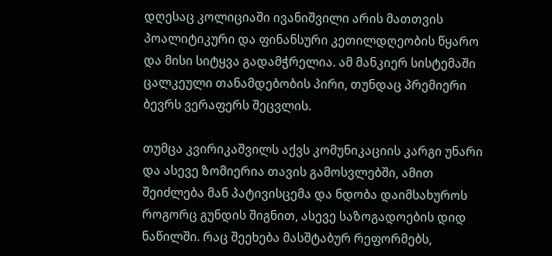დღესაც კოლიციაში ივანიშვილი არის მათთვის პოალიტიკური და ფინანსური კეთილდღეობის წყარო და მისი სიტყვა გადამჭრელია. ამ მანკიერ სისტემაში ცალკეული თანამდებობის პირი, თუნდაც პრემიერი ბევრს ვერაფერს შეცვლის.

თუმცა კვირიკაშვილს აქვს კომუნიკაციის კარგი უნარი და ასევე ზომიერია თავის გამოსვლებში, ამით შეიძლება მან პატივისცემა და ნდობა დაიმსახუროს როგორც გუნდის შიგნით, ასევე საზოგადოების დიდ ნაწილში. რაც შეეხება მასშტაბურ რეფორმებს,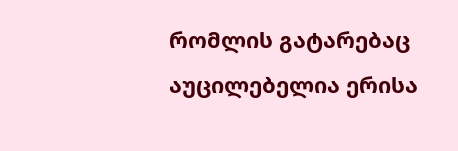რომლის გატარებაც აუცილებელია ერისა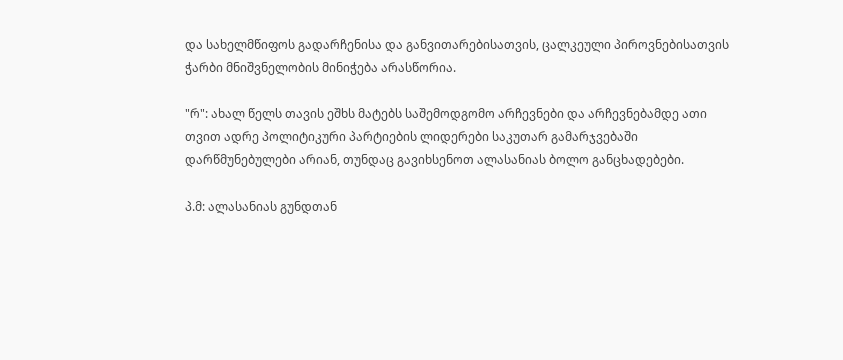და სახელმწიფოს გადარჩენისა და განვითარებისათვის, ცალკეული პიროვნებისათვის ჭარბი მნიშვნელობის მინიჭება არასწორია.

"რ": ახალ წელს თავის ეშხს მატებს საშემოდგომო არჩევნები და არჩევნებამდე ათი თვით ადრე პოლიტიკური პარტიების ლიდერები საკუთარ გამარჯვებაში დარწმუნებულები არიან, თუნდაც გავიხსენოთ ალასანიას ბოლო განცხადებები.

პ.მ: ალასანიას გუნდთან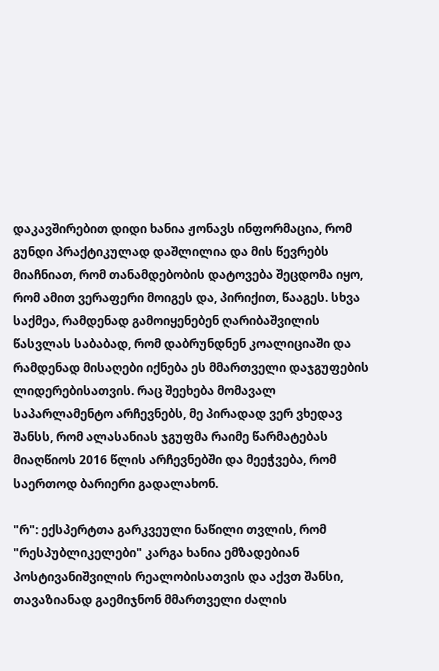დაკავშირებით დიდი ხანია ჟონავს ინფორმაცია, რომ გუნდი პრაქტიკულად დაშლილია და მის წევრებს მიაჩნიათ, რომ თანამდებობის დატოვება შეცდომა იყო, რომ ამით ვერაფერი მოიგეს და, პირიქით, წააგეს. სხვა საქმეა, რამდენად გამოიყენებენ ღარიბაშვილის წასვლას საბაბად, რომ დაბრუნდნენ კოალიციაში და რამდენად მისაღები იქნება ეს მმართველი დაჯგუფების ლიდერებისათვის. რაც შეეხება მომავალ საპარლამენტო არჩევნებს, მე პირადად ვერ ვხედავ შანსს, რომ ალასანიას ჯგუფმა რაიმე წარმატებას მიაღწიოს 2016 წლის არჩევნებში და მეეჭვება, რომ საერთოდ ბარიერი გადალახონ.

"რ": ექსპერტთა გარკვეული ნაწილი თვლის, რომ "რესპუბლიკელები" კარგა ხანია ემზადებიან პოსტივანიშვილის რეალობისათვის და აქვთ შანსი, თავაზიანად გაემიჯნონ მმართველი ძალის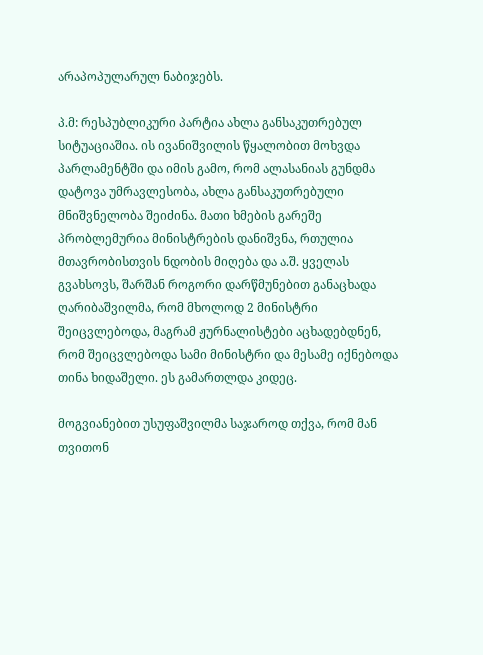არაპოპულარულ ნაბიჯებს.

პ.მ: რესპუბლიკური პარტია ახლა განსაკუთრებულ სიტუაციაშია. ის ივანიშვილის წყალობით მოხვდა პარლამენტში და იმის გამო, რომ ალასანიას გუნდმა დატოვა უმრავლესობა, ახლა განსაკუთრებული მნიშვნელობა შეიძინა. მათი ხმების გარეშე პრობლემურია მინისტრების დანიშვნა, რთულია მთავრობისთვის ნდობის მიღება და ა.შ. ყველას გვახსოვს, შარშან როგორი დარწმუნებით განაცხადა ღარიბაშვილმა, რომ მხოლოდ 2 მინისტრი შეიცვლებოდა, მაგრამ ჟურნალისტები აცხადებდნენ, რომ შეიცვლებოდა სამი მინისტრი და მესამე იქნებოდა თინა ხიდაშელი. ეს გამართლდა კიდეც.

მოგვიანებით უსუფაშვილმა საჯაროდ თქვა, რომ მან თვითონ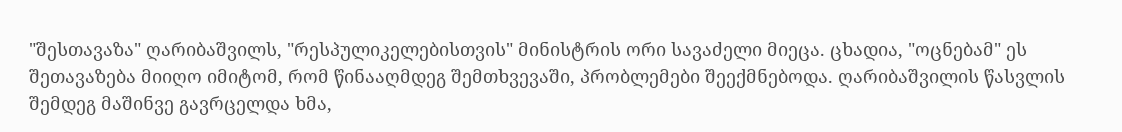"შესთავაზა" ღარიბაშვილს, "რესპულიკელებისთვის" მინისტრის ორი სავაძელი მიეცა. ცხადია, "ოცნებამ" ეს შეთავაზება მიიღო იმიტომ, რომ წინააღმდეგ შემთხვევაში, პრობლემები შეექმნებოდა. ღარიბაშვილის წასვლის შემდეგ მაშინვე გავრცელდა ხმა,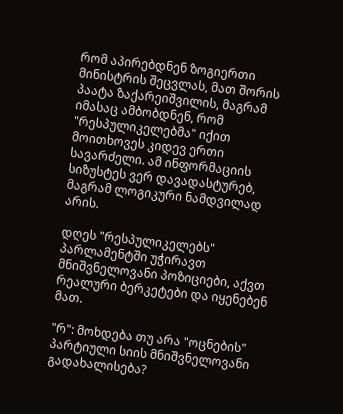რომ აპირებდნენ ზოგიერთი მინისტრის შეცვლას, მათ შორის პაატა ზაქარეიშვილის, მაგრამ იმასაც ამბობდნენ, რომ "რესპულიკელებმა" იქით მოითხოვეს კიდევ ერთი სავარძელი. ამ ინფორმაციის სიზუსტეს ვერ დავადასტურებ, მაგრამ ლოგიკური ნამდვილად არის.

დღეს "რესპულიკელებს" პარლამენტში უჭირავთ მნიშვნელოვანი პოზიციები, აქვთ რეალური ბერკეტები და იყენებენ მათ.

"რ": მოხდება თუ არა "ოცნების" პარტიული სიის მნიშვნელოვანი გადახალისება?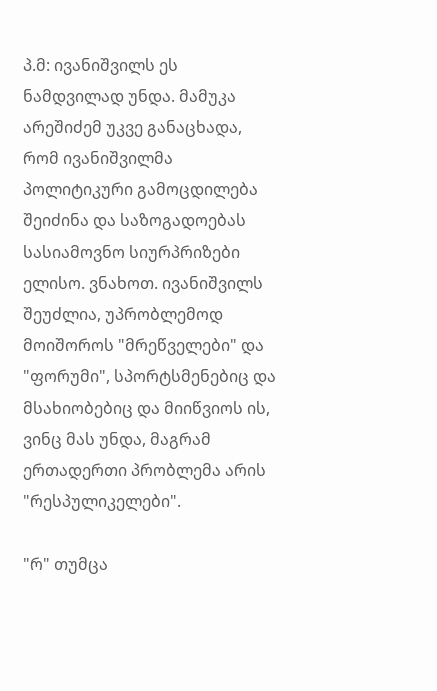პ.მ: ივანიშვილს ეს ნამდვილად უნდა. მამუკა არეშიძემ უკვე განაცხადა, რომ ივანიშვილმა პოლიტიკური გამოცდილება შეიძინა და საზოგადოებას სასიამოვნო სიურპრიზები ელისო. ვნახოთ. ივანიშვილს შეუძლია, უპრობლემოდ მოიშოროს "მრეწველები" და "ფორუმი", სპორტსმენებიც და მსახიობებიც და მიიწვიოს ის, ვინც მას უნდა, მაგრამ ერთადერთი პრობლემა არის "რესპულიკელები".

"რ" თუმცა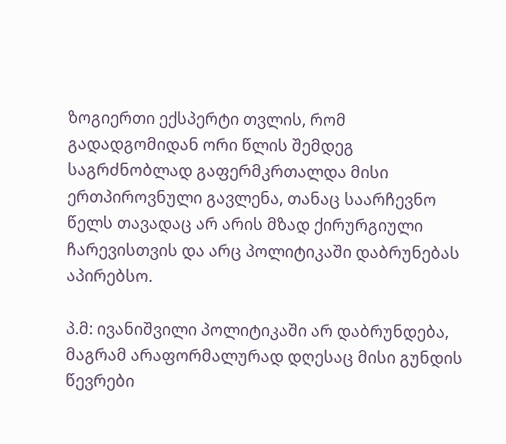ზოგიერთი ექსპერტი თვლის, რომ გადადგომიდან ორი წლის შემდეგ საგრძნობლად გაფერმკრთალდა მისი ერთპიროვნული გავლენა, თანაც საარჩევნო წელს თავადაც არ არის მზად ქირურგიული ჩარევისთვის და არც პოლიტიკაში დაბრუნებას აპირებსო.

პ.მ: ივანიშვილი პოლიტიკაში არ დაბრუნდება, მაგრამ არაფორმალურად დღესაც მისი გუნდის წევრები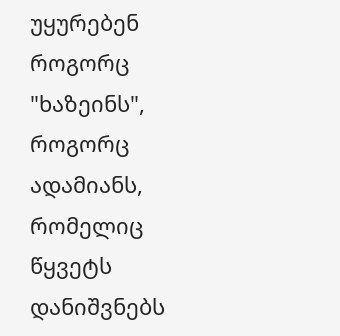უყურებენ როგორც "ხაზეინს", როგორც ადამიანს, რომელიც წყვეტს დანიშვნებს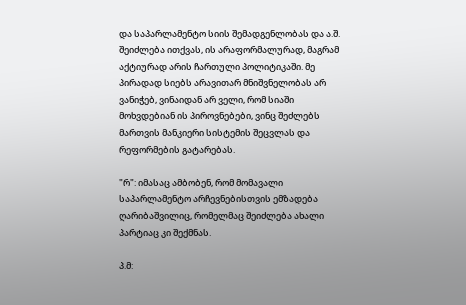და საპარლამენტო სიის შემადგენლობას და ა.შ. შეიძლება ითქვას, ის არაფორმალურად, მაგრამ აქტიურად არის ჩართული პოლიტიკაში. მე პირადად სიებს არავითარ მნიშვნელობას არ ვანიჭებ, ვინაიდან არ ველი, რომ სიაში მოხვდებიან ის პიროვნებები, ვინც შეძლებს მართვის მანკიერი სისტემის შეცვლას და რეფორმების გატარებას.

"რ": იმასაც ამბობენ, რომ მომავალი საპარლამენტო არჩევნებისთვის ემზადება ღარიბაშვილიც, რომელმაც შეიძლება ახალი პარტიაც კი შექმნას.

პ.მ: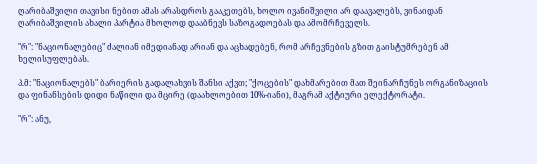ღარიბაშვილი თავისი ნებით ამას არასდროს გააკეთებს, ხოლო ივანიშვილი არ დაავალებს, ვინაიდან ღარიბაშვილის ახალი პარტია მხოლოდ დააბნევს საზოგადოებას და ამომრჩეველს.

"რ": "ნაციონალებიც" ძალიან იმედიანად არიან და აცხადებენ, რომ არჩევნების გზით გაისტუმრებენ ამ ხელისუფლებას.

პ.მ: "ნაციონალებს" ბარიერის გადალახვის შანსი აქვთ; "ქოცების" დახმარებით მათ შეინარჩუნეს ორგანიზაციის და ფინანსების დიდი ნაწილი და მცირე (დაახლოებით 10%-იანი), მაგრამ აქტიური ელექტორატი.

"რ": ანუ,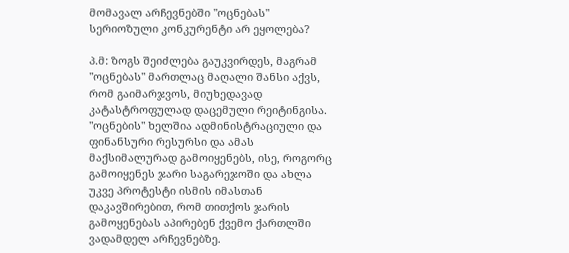მომავალ არჩევნებში "ოცნებას" სერიოზული კონკურენტი არ ეყოლება?

პ.მ: ზოგს შეიძლება გაუკვირდეს, მაგრამ "ოცნებას" მართლაც მაღალი შანსი აქვს, რომ გაიმარჯვოს, მიუხედავად კატასტროფულად დაცემული რეიტინგისა. "ოცნების" ხელშია ადმინისტრაციული და ფინანსური რესურსი და ამას მაქსიმალურად გამოიყენებს, ისე, როგორც გამოიყენეს ჯარი საგარეჯოში და ახლა უკვე პროტესტი ისმის იმასთან დაკავშირებით, რომ თითქოს ჯარის გამოყენებას აპირებენ ქვემო ქართლში ვადამდელ არჩევნებზე.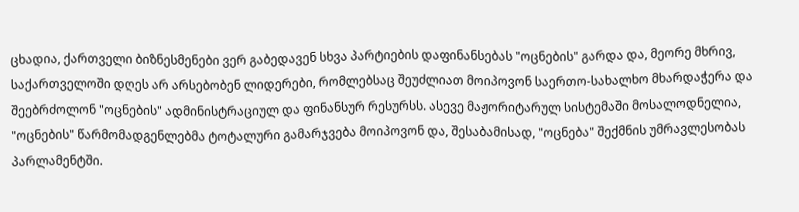ცხადია, ქართველი ბიზნესმენები ვერ გაბედავენ სხვა პარტიების დაფინანსებას "ოცნების" გარდა და, მეორე მხრივ, საქართველოში დღეს არ არსებობენ ლიდერები, რომლებსაც შეუძლიათ მოიპოვონ საერთო-სახალხო მხარდაჭერა და შეებრძოლონ "ოცნების" ადმინისტრაციულ და ფინანსურ რესურსს. ასევე მაჟორიტარულ სისტემაში მოსალოდნელია, "ოცნების" წარმომადგენლებმა ტოტალური გამარჯვება მოიპოვონ და, შესაბამისად, "ოცნება" შექმნის უმრავლესობას პარლამენტში.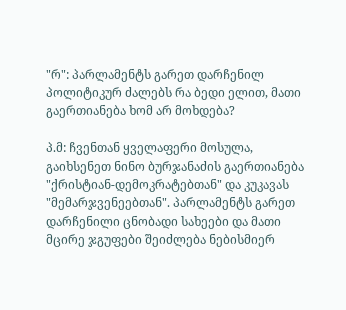"რ": პარლამენტს გარეთ დარჩენილ პოლიტიკურ ძალებს რა ბედი ელით, მათი გაერთიანება ხომ არ მოხდება?

პ.მ: ჩვენთან ყველაფერი მოსულა, გაიხსენეთ ნინო ბურჯანაძის გაერთიანება "ქრისტიან-დემოკრატებთან" და კუკავას "მემარჯვენეებთან". პარლამენტს გარეთ დარჩენილი ცნობადი სახეები და მათი მცირე ჯგუფები შეიძლება ნებისმიერ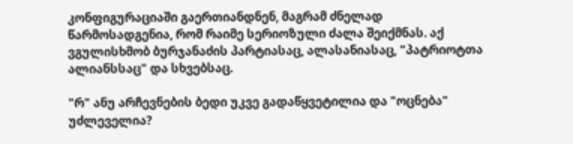კონფიგურაციაში გაერთიანდნენ, მაგრამ ძნელად წარმოსადგენია, რომ რაიმე სერიოზული ძალა შეიქმნას. აქ ვგულისხმობ ბურჯანაძის პარტიასაც, ალასანიასაც, "პატრიოტთა ალიანსსაც" და სხვებსაც.

"რ" ანუ არჩევნების ბედი უკვე გადაწყვეტილია და "ოცნება" უძლეველია?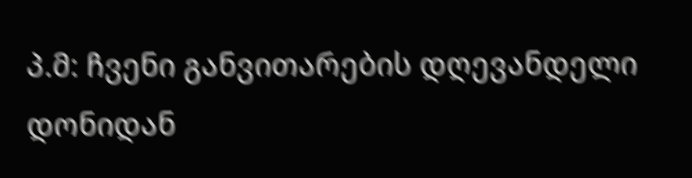პ.მ: ჩვენი განვითარების დღევანდელი დონიდან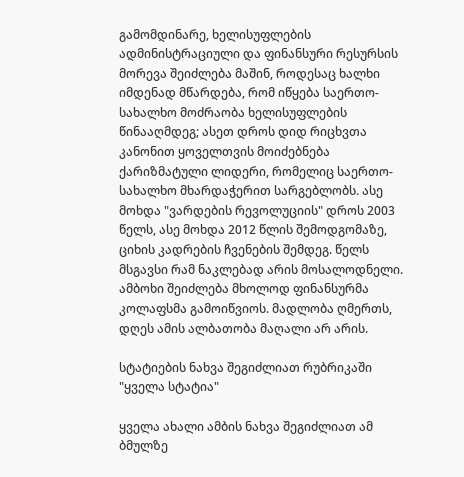გამომდინარე, ხელისუფლების ადმინისტრაციული და ფინანსური რესურსის მორევა შეიძლება მაშინ, როდესაც ხალხი იმდენად მწარდება, რომ იწყება საერთო-სახალხო მოძრაობა ხელისუფლების წინააღმდეგ; ასეთ დროს დიდ რიცხვთა კანონით ყოველთვის მოიძებნება ქარიზმატული ლიდერი, რომელიც საერთო-სახალხო მხარდაჭერით სარგებლობს. ასე მოხდა "ვარდების რევოლუციის" დროს 2003 წელს, ასე მოხდა 2012 წლის შემოდგომაზე, ციხის კადრების ჩვენების შემდეგ. წელს მსგავსი რამ ნაკლებად არის მოსალოდნელი. ამბოხი შეიძლება მხოლოდ ფინანსურმა კოლაფსმა გამოიწვიოს. მადლობა ღმერთს, დღეს ამის ალბათობა მაღალი არ არის.

სტატიების ნახვა შეგიძლიათ რუბრიკაში "ყველა სტატია"

ყველა ახალი ამბის ნახვა შეგიძლიათ ამ ბმულზე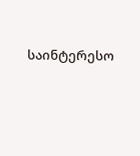საინტერესო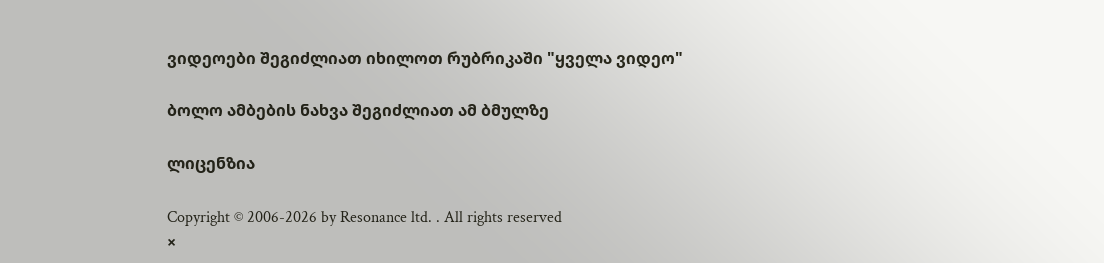ვიდეოები შეგიძლიათ იხილოთ რუბრიკაში "ყველა ვიდეო"

ბოლო ამბების ნახვა შეგიძლიათ ამ ბმულზე

ლიცენზია

Copyright © 2006-2026 by Resonance ltd. . All rights reserved
×